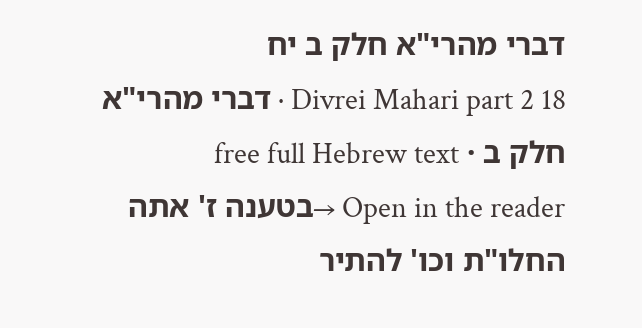דברי מהרי"א חלק ב יח
Divrei Mahari part 2 18 · דברי מהרי"א חלק ב · free full Hebrew text
Open in the reader →בטענה ז' אתה החלו"ת וכו' להתיר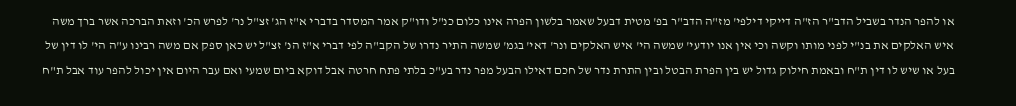או להפר הנדר בשביל הדב"ר הז"ה דייקי דילפי' מז"ה הדב"ר בפ' מטית דבעל שאמר בלשון הפרה אינו כלום כנ"ל ודו"ק אמר המסדר בדברי א"ז הג' זצ"ל נר' לפרש הכ' וזאת הברכה אשר ברך משה איש האלקים את בנ"י לפני מותו וקשה וכי אין אנו יודעי' שמשה הי' איש האלקים ונר' דאי' בגמ' שמשה התיר נדרו של הקב"ה לפי דברי א"ז הנ' זצ"ל יש כאן ספק אם משה רבינו ע"ה הי' לו דין של בעל או שיש לו דין ת"ח ובאמת חילוק גדול יש בין הפרת הבטל ובין התרת נדר של חכם דאילו הבעל מפר נדר בע"כ בלתי פתח חרטה אבל דוקא ביום שמעי ואם עבר היום אין יכול להפר עוד אבל ת"ח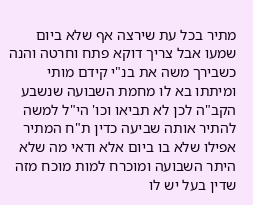מתיר בכל עת שירצה אף שלא ביום שמעו אבל צריך דוקא פתח וחרטה והנה כשבירך משה את בנ"י קידם מותי ומיתתו בא לו מחמת השבועה שנשבע הקב"ה לכן לא תביאו וכו' הי"ל למשה להתיר אותה שביעה כדין ת"ח המתיר אפילו שלא בו ביום אלא ודאי מה שלא היתר השבועה ומוכרח למות מוכח מזה שדין בעל יש לו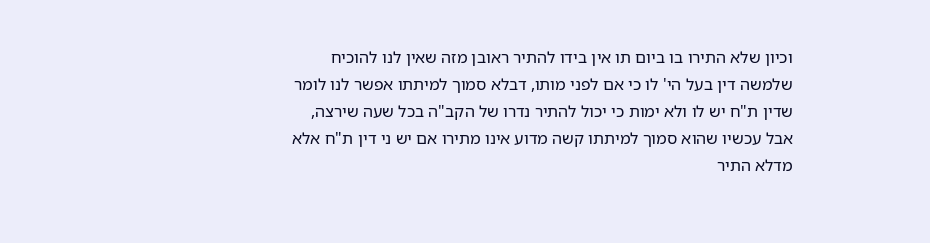וכיון שלא התירו בו ביום תו אין בידו להתיר ראובן מזה שאין לנו להוכיח שלמשה דין בעל הי' לו כי אם לפני מותו, דבלא סמוך למיתתו אפשר לנו לומר שדין ת"ח יש לו ולא ימות כי יכול להתיר נדרו של הקב"ה בכל שעה שירצה, אבל עכשיו שהוא סמוך למיתתו קשה מדוע אינו מתירו אם יש ני דין ת"ח אלא מדלא התיר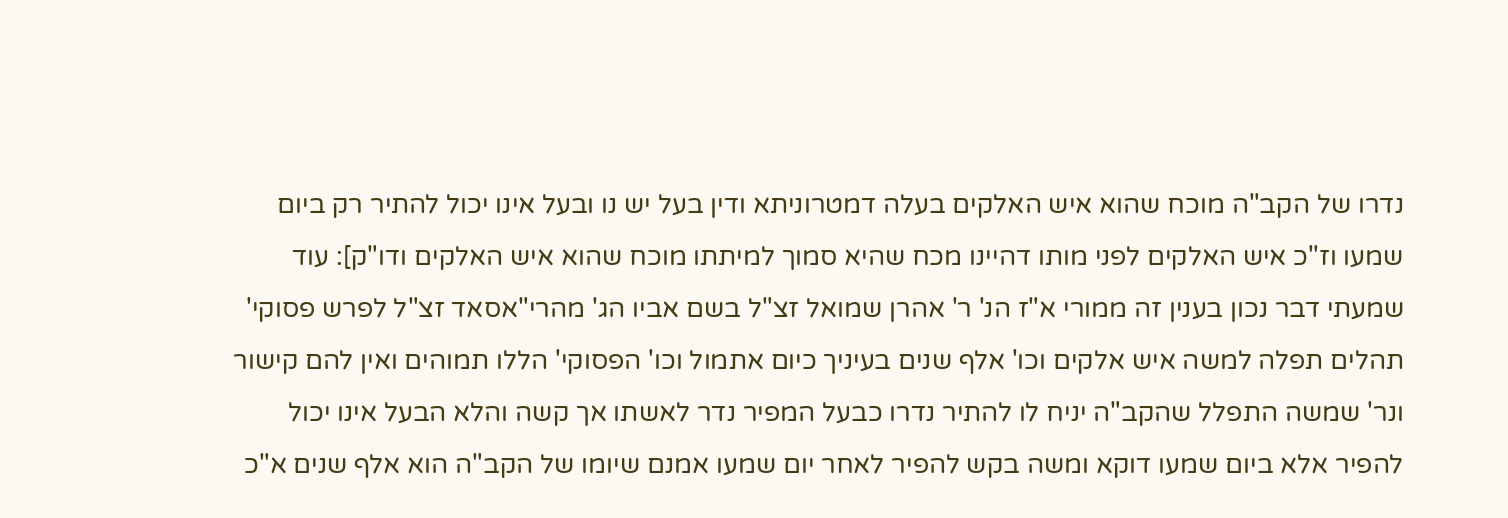נדרו של הקב"ה מוכח שהוא איש האלקים בעלה דמטרוניתא ודין בעל יש נו ובעל אינו יכול להתיר רק ביום שמעו וז"כ איש האלקים לפני מותו דהיינו מכח שהיא סמוך למיתתו מוכח שהוא איש האלקים ודו"ק]: עוד שמעתי דבר נכון בענין זה ממורי א"ז הנ' ר' אהרן שמואל זצ"ל בשם אביו הג' מהרי"אסאד זצ"ל לפרש פסוקי' תהלים תפלה למשה איש אלקים וכו' אלף שנים בעיניך כיום אתמול וכו' הפסוקי' הללו תמוהים ואין להם קישור ונר' שמשה התפלל שהקב"ה יניח לו להתיר נדרו כבעל המפיר נדר לאשתו אך קשה והלא הבעל אינו יכול להפיר אלא ביום שמעו דוקא ומשה בקש להפיר לאחר יום שמעו אמנם שיומו של הקב"ה הוא אלף שנים א"כ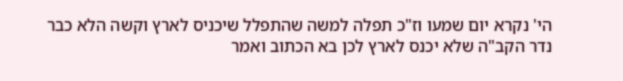הי' נקרא יום שמעו וז"כ תפלה למשה שהתפלל שיכניס לארץ וקשה הלא כבר נדר הקב"ה שלא יכנס לארץ לכן בא הכתוב ואמר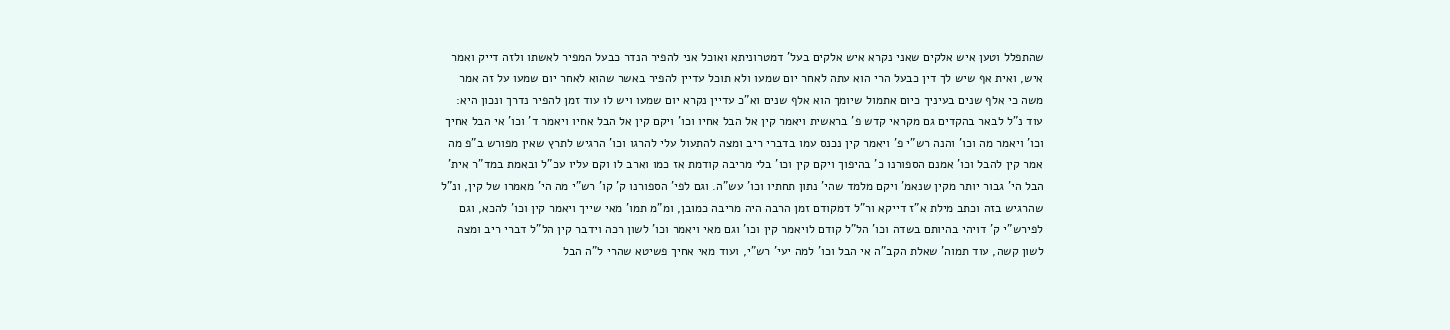שהתפלל וטען איש אלקים שאני נקרא איש אלקים בעל' דמטרוניתא ואוכל אני להפיר הנדר כבעל המפיר לאשתו ולזה דייק ואמר איש, ואית אף שיש לך דין כבעל הרי הוא עתה לאחר יום שמעו ולא תוכל עדיין להפיר באשר שהוא לאחר יום שמעו על זה אמר משה כי אלף שנים בעיניך כיום אתמול שיומך הוא אלף שנים וא"כ עדיין נקרא יום שמעו ויש לו עוד זמן להפיר נדרך ונכון היא: עוד נ"ל לבאר בהקדים גם מקראי קדש פ' בראשית ויאמר קין אל הבל אחיו וכו' ויקם קין אל הבל אחיו ויאמר ד' וכו' אי הבל אחיך וכו' ויאמר מה וכו' והנה רש"י פ' ויאמר קין נכנס עמו בדברי ריב ומצה להתעול עלי להרגו וכו' הרגיש לתרץ שאין מפורש ב"פ מה אמר קין להבל וכו' אמנם הספורנו כ' בהיפוך ויקם קין וכו' בלי מריבה קודמת אז כמו וארב לו וקם עליו עכ"ל ובאמת במד"ר אית' הבל הי' גבור יותר מקין שנאמ' ויקם מלמד שהי' נתון תחתיו וכו' עש"ה. וגם לפי' הספורנו ק' קו' רש"י מה הי' מאמרו של קין, ונ"ל שהרגיש בזה וכתב מילת א"ז דייקא ור"ל דמקודם זמן הרבה היה מריבה כמובן, ומ"מ תמו' מאי שייך ויאמר קין וכו' להכא, וגם לפירש"י ק' דויהי בהיותם בשדה וכו' הל"ל קודם לויאמר קין וכו' וגם מאי ויאמר וכו' לשון רכה וידבר קין הל"ל דברי ריב ומצה לשון קשה, עוד תמוה' שאלת הקב"ה אי הבל וכו' למה יעי' רש"י, ועוד מאי אחיך פשיטא שהרי ל"ה הבל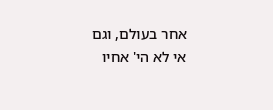אחר בעולם, וגם אי לא הי' אחיו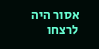אסור היה לרצחו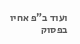ועוד ב"פ אחיו בפסוק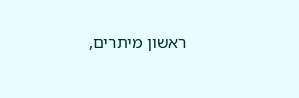ראשון מיתרים,